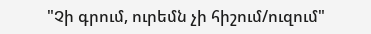"Չի գրում, ուրեմն չի հիշում/ուզում"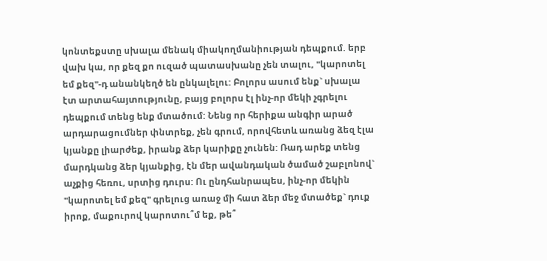կոնտեքստը սխալա մենակ միակողմանիության դեպքում. երբ վախ կա, որ քեզ քո ուզած պատասխանը չեն տալու, "կարոտել եմ քեզ"-դ անանկեղծ են ընկալելու: Բոլորս ասում ենք` սխալա էտ արտահայտությունը, բայց բոլորս էլ ինչ-որ մեկի չգրելու դեպքում տենց ենք մտածում: Նենց որ հերիքա անգիր արած արդարացումներ փնտրեք, չեն գրում, որովհետև առանց ձեզ էլա կյանքը լիարժեք, իրանք ձեր կարիքը չունեն: Ռադ արեք տենց մարդկանց ձեր կյանքից, էն մեր ավանդական ծամած շաբլոնով` աչքից հեռու, սրտից դուրս: Ու ընդհանրապես, ինչ-որ մեկին "կարոտել եմ քեզ" գրելուց առաջ մի հատ ձեր մեջ մտածեք` դուք իրոք, մաքուրով կարոտու՞մ եք, թե՞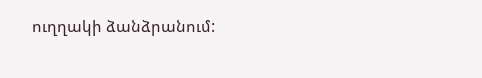ուղղակի ձանձրանում: